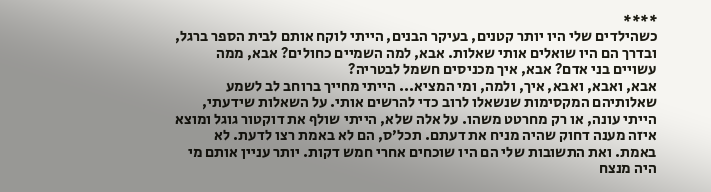****
כשהילדים שלי היו יותר קטנים, בעיקר הבנים, הייתי לוקח אותם לבית הספר ברגל, ובדרך הם היו שואלים אותי שאלות. אבא, למה השמיים כחולים? אבא, ממה עשויים בני אדם? אבא, איך מכניסים חשמל לבטריה?
אבא, ואבא, ואבא, איך, ולמה, ומי המציא... הייתי מחייך ברוחב לב לשמע שאלותיהם המקסימות שנשאלו לרוב כדי להרשים אותי. על השאלות שידעתי, הייתי עונה, או רק מחרטט משהו. על אלה שלא, הייתי שולף את דוקטור גוגל ומוצא איזה מענה דחוק שהיה מניח את דעתם. תכל׳ס, הם לא באמת רצו לדעת. לא באמת. ואת התשובות שלי הם היו שוכחים אחרי חמש דקות. יותר עניין אותם מי היה מנצח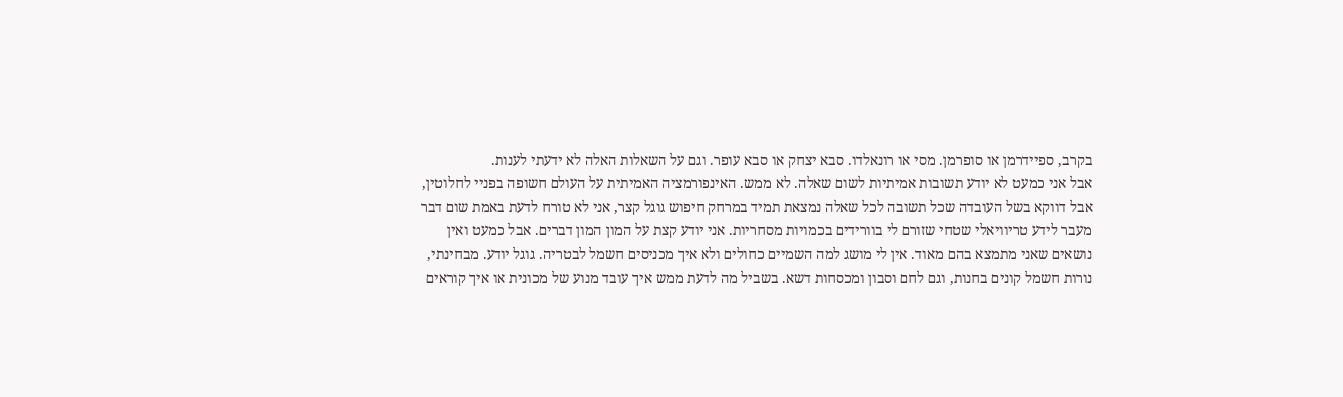בקרב, ספיידרמן או סופרמן. מסי או רונאלדו. סבא יצחק או סבא עופר. וגם על השאלות האלה לא ידעתי לענות.
אבל אני כמעט לא יודע תשובות אמיתיות לשום שאלה. לא ממש. האינפורמציה האמיתית על העולם חשופה בפניי לחלוטין, אבל דווקא בשל העובדה שכל תשובה לכל שאלה נמצאת תמיד במרחק חיפוש גוגל קצר, אני לא טורח לדעת באמת שום דבר מעבר לידע טריוויאלי שטחי שזורם לי בוורידים בכמויות מסחריות. אני יודע קצת על המון המון דברים. אבל כמעט ואין נושאים שאני מתמצא בהם מאוד. אין לי מושג למה השמיים כחולים ולא איך מכניסים חשמל לבטריה. גוגל יודע. מבחינתי, נורות חשמל קונים בחנות, וגם לחם וסבון ומכסחות דשא. בשביל מה לדעת ממש איך עובד מנוע של מכונית או איך קוראים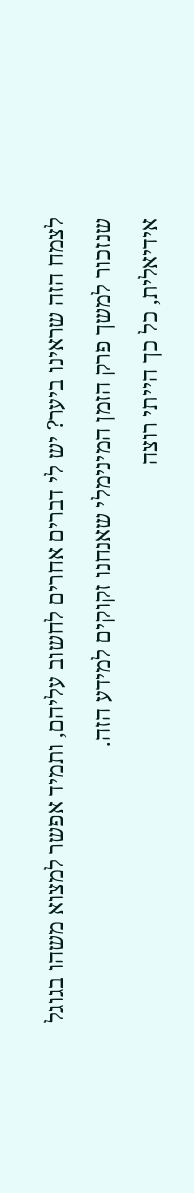לצמח הזה שראינו ביער? יש לי דברים אחרים לחשוב עליהם, ותמיד אפשר למצוא משהו בגוגל שנזכור למשך פרק הזמן המינימלי שאנחנו זקוקים למידע הזה.
אידיאלית, כל כך הייתי רוצה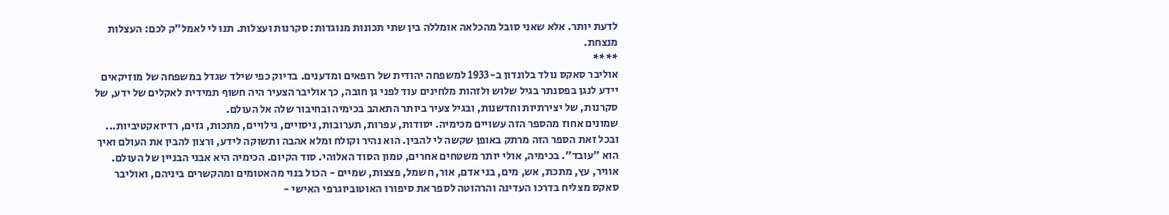לדעת יותר. אלא שאני סובל מהכלאה אומללה בין שתי תכונות מנוגדות: סקרנות ועצלות. תנו לי לאמל״ק לכם: העצלות מנצחת.
****
אוליבר סאקס נולד בלונדון ב-1933 למשפחה יהודית של רופאים ומדענים. בדיוק כפי שילד שגדל במשפחה של מוזיקאים יידע לנגן בפסנתר בגיל שלוש ולזהות מלחינים עוד לפני גן חובה, כך אוליבר הצעיר היה חשוף תמידית לאקלים של ידע, של סקרנות, של יצירתיות וחדשנות, ובגיל צעיר ביותר התאהב בכימיה ובחיבור שלה אל העולם.
שמונים אחוז מהספר הזה עשויים מכימיה. יסודות, עפרות, תערובות, ניסויים, גילויים, מתכות, גזים, רדיואקטיביות... ובכל זאת הספר הזה מרתק באופן שקשה לי להבין. הוא נהיר וקולח ומלא אהבה ותשוקה לידע, ורצון להבין את העולם ואיך הוא ״עובד״. בכימיה, אולי יותר משטחים אחרים, טמון הסוד האלוהי. סוד הקיום. הכימיה היא אבני הבניין של העולם. אוויר, עץ, מתכת, אש, מים, בני אדם, אור, חשמל, פצצות, שמיים - הכול בנוי מהאטומים ומהקשרים ביניהם, ואוליבר סאקס מצליח בדרכו העדינה והרהוטה לספר את סיפורו האוטוביוגרפי האישי -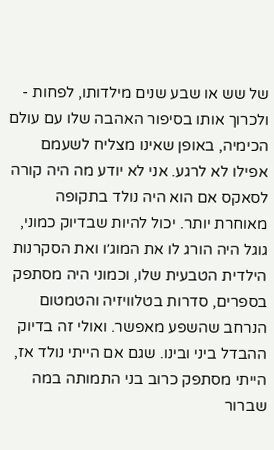של שש או שבע שנים מילדותו, לפחות - ולכרוך אותו בסיפור האהבה שלו עם עולם הכימיה, באופן שאינו מצליח לשעמם אפילו לא לרגע. אני לא יודע מה היה קורה לסאקס אם הוא היה נולד בתקופה מאוחרת יותר. יכול להיות שבדיוק כמוני, גוגל היה הורג לו את המוג׳ו ואת הסקרנות הילדית הטבעית שלו, וכמוני היה מסתפק בספרים, סדרות בטלוויזיה והטמטום הנרחב שהשפע מאפשר. ואולי זה בדיוק ההבדל ביני ובינו. שגם אם הייתי נולד אז, הייתי מסתפק כרוב בני התמותה במה שברור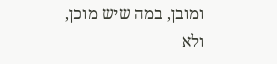ומובן, במה שיש מוכן, ולא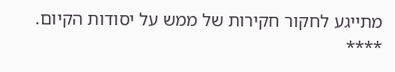מתייגע לחקור חקירות של ממש על יסודות הקיום.
****